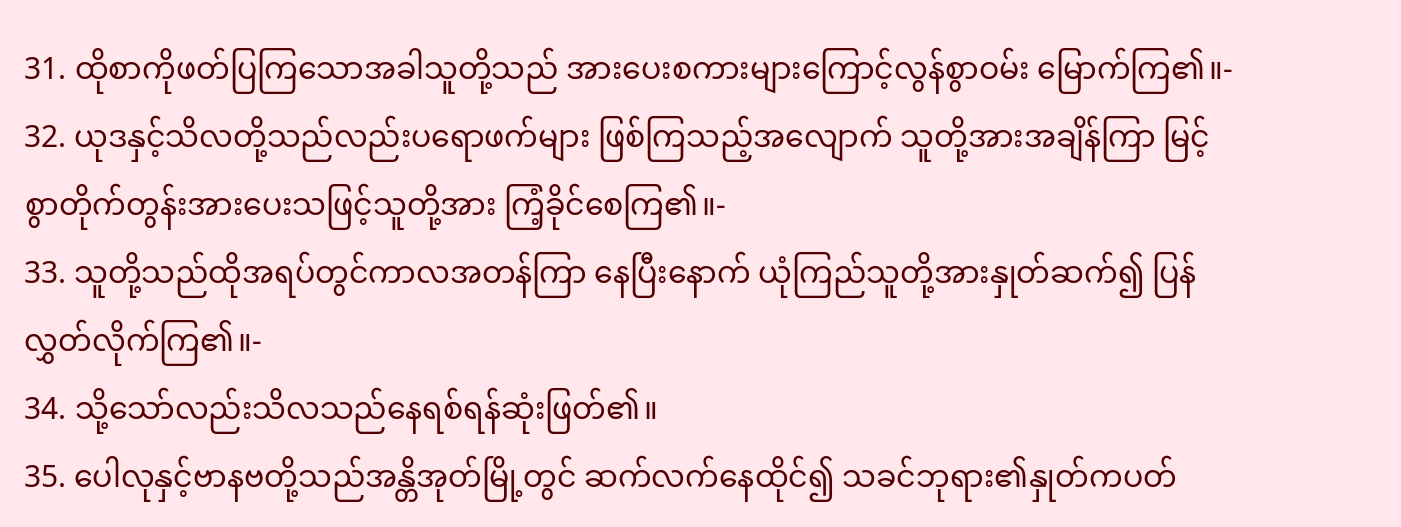31. ထိုစာကိုဖတ်ပြကြသောအခါသူတို့သည် အားပေးစကားများကြောင့်လွန်စွာဝမ်း မြောက်ကြ၏။-
32. ယုဒနှင့်သိလတို့သည်လည်းပရောဖက်များ ဖြစ်ကြသည့်အလျောက် သူတို့အားအချိန်ကြာ မြင့်စွာတိုက်တွန်းအားပေးသဖြင့်သူတို့အား ကြံ့ခိုင်စေကြ၏။-
33. သူတို့သည်ထိုအရပ်တွင်ကာလအတန်ကြာ နေပြီးနောက် ယုံကြည်သူတို့အားနှုတ်ဆက်၍ ပြန်လွှတ်လိုက်ကြ၏။-
34. သို့သော်လည်းသိလသည်နေရစ်ရန်ဆုံးဖြတ်၏။
35. ပေါလုနှင့်ဗာနဗတို့သည်အန္တိအုတ်မြို့တွင် ဆက်လက်နေထိုင်၍ သခင်ဘုရား၏နှုတ်ကပတ်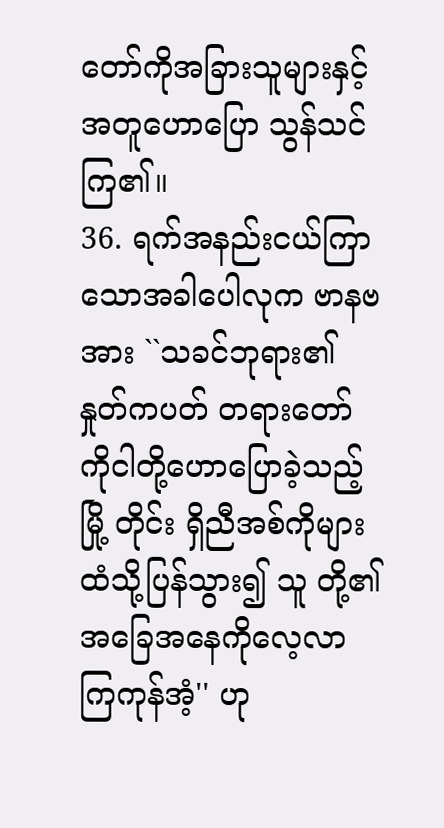တော်ကိုအခြားသူများနှင့်အတူဟောပြော သွန်သင်ကြ၏။
36. ရက်အနည်းငယ်ကြာသောအခါပေါလုက ဗာနဗအား ``သခင်ဘုရား၏နှုတ်ကပတ် တရားတော်ကိုငါတို့ဟောပြောခဲ့သည့်မြို့ တိုင်း ရှိညီအစ်ကိုများထံသို့ပြန်သွား၍ သူ တို့၏အခြေအနေကိုလေ့လာကြကုန်အံ့'' ဟု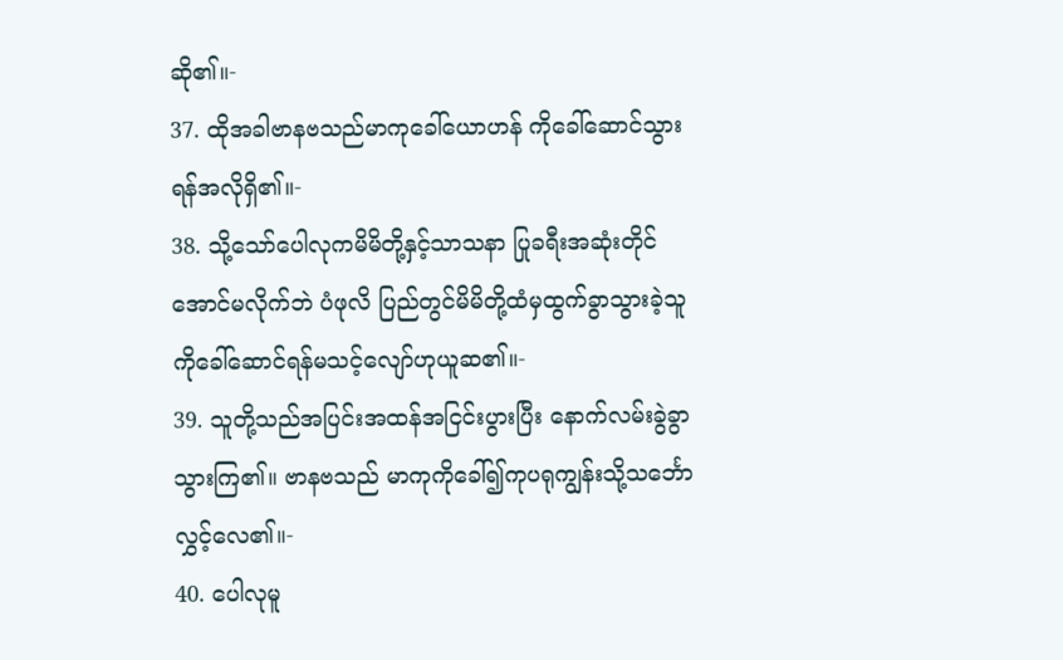ဆို၏။-
37. ထိုအခါဗာနဗသည်မာကုခေါ်ယောဟန် ကိုခေါ်ဆောင်သွားရန်အလိုရှိ၏။-
38. သို့သော်ပေါလုကမိမိတို့နှင့်သာသနာ ပြုခရီးအဆုံးတိုင်အောင်မလိုက်ဘဲ ပံဖုလိ ပြည်တွင်မိမိတို့ထံမှထွက်ခွာသွားခဲ့သူ ကိုခေါ်ဆောင်ရန်မသင့်လျော်ဟုယူဆ၏။-
39. သူတို့သည်အပြင်းအထန်အငြင်းပွားပြီး နောက်လမ်းခွဲခွာသွားကြ၏။ ဗာနဗသည် မာကုကိုခေါ်၍ကုပရုကျွန်းသို့သင်္ဘော လွှင့်လေ၏။-
40. ပေါလုမူ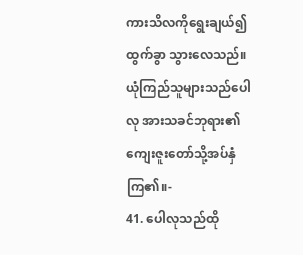ကားသိလကိုရွေးချယ်၍ထွက်ခွာ သွားလေသည်။ ယုံကြည်သူများသည်ပေါလု အားသခင်ဘုရား၏ကျေးဇူးတော်သို့အပ်နှံ ကြ၏။-
41. ပေါလုသည်ထို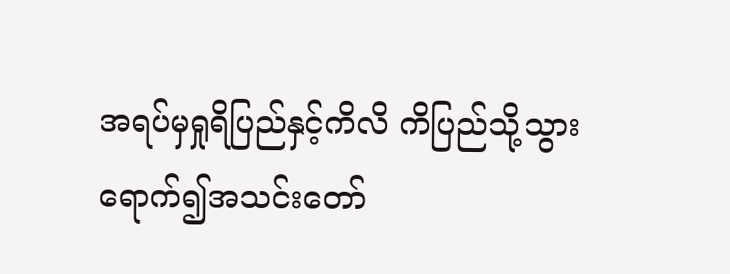အရပ်မှရှုရိပြည်နှင့်ကိလိ ကိပြည်သို့သွားရောက်၍အသင်းတော်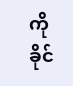ကို ခိုင်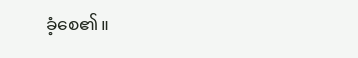ခံ့စေ၏။